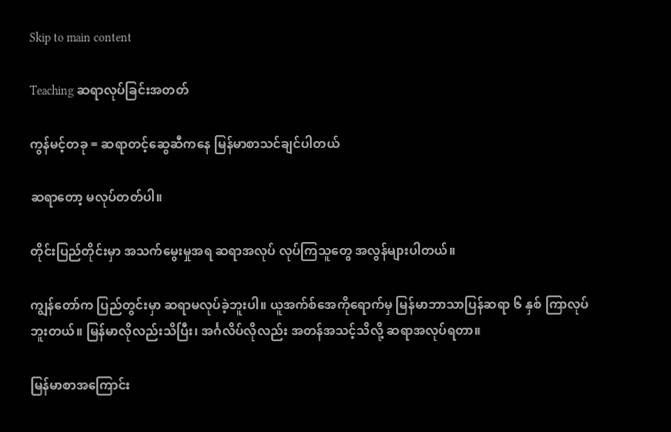Skip to main content

Teaching ဆရာလုပ်ခြင်းအတတ်

ကွန်မင့်တခု = ဆရာတင့်ဆွေဆီကနေ မြန်မာစာသင်ချင်ပါတယ်

ဆရာတော့ မလုပ်တတ်ပါ။

တိုင်းပြည်တိုင်းမှာ အသက်မွေးမှုအရ ဆရာအလုပ် လုပ်ကြသူတွေ အလွန်များပါတယ်။

ကျွန်တော်က ပြည်တွင်းမှာ ဆရာမလုပ်ခဲ့ဘူးပါ။ ယူအက်စ်အေကိုရောက်မှ မြန်မာဘာသာပြန်ဆရာ ၆ နှစ် ကြာလုပ်ဘူးတယ်။ မြန်မာလိုလည်းသိပြီး၊ အင်္ဂလိပ်လိုလည်း အတန်အသင့်သိလို့ ဆရာအလုပ်ရတာ။

မြန်မာစာအကြောင်း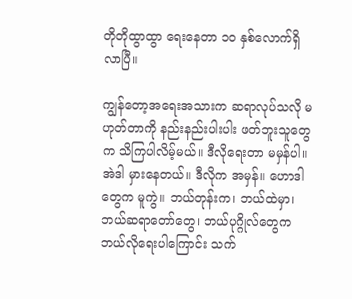တိုတိုထွာထွာ ရေးနေတာ ၁၀ နှစ်လောက်ရှိလာပြီ။

ကျွန်တော့အရေးအသားက ဆရာလုပ်သလို မဟုတ်တာကို နည်းနည်းပါးပါး ဖတ်ဘူးသူတွေက သိကြပါလိမ့်မယ်။ ဒီလိုရေးတာ မမှန်ပါ။ အဲဒါ မှားနေတယ်။ ဒီလိုက အမှန်။ ဟောဒါတွေက မူကွဲ။ ဘယ်တုန်းက၊ ဘယ်ထဲမှာ၊ ဘယ်ဆရာတော်တွေ၊ ဘယ်ပုဂ္ဂိုလ်တွေက ဘယ်လိုရေးပါကြောင်း သက်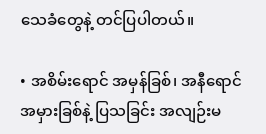သေခံတွေနဲ့ တင်ပြပါတယ်။

• အစိမ်းရောင် အမှန်ခြစ်၊ အနီရောင် အမှားခြစ်နဲ့ ပြသခြင်း အလျဉ်းမ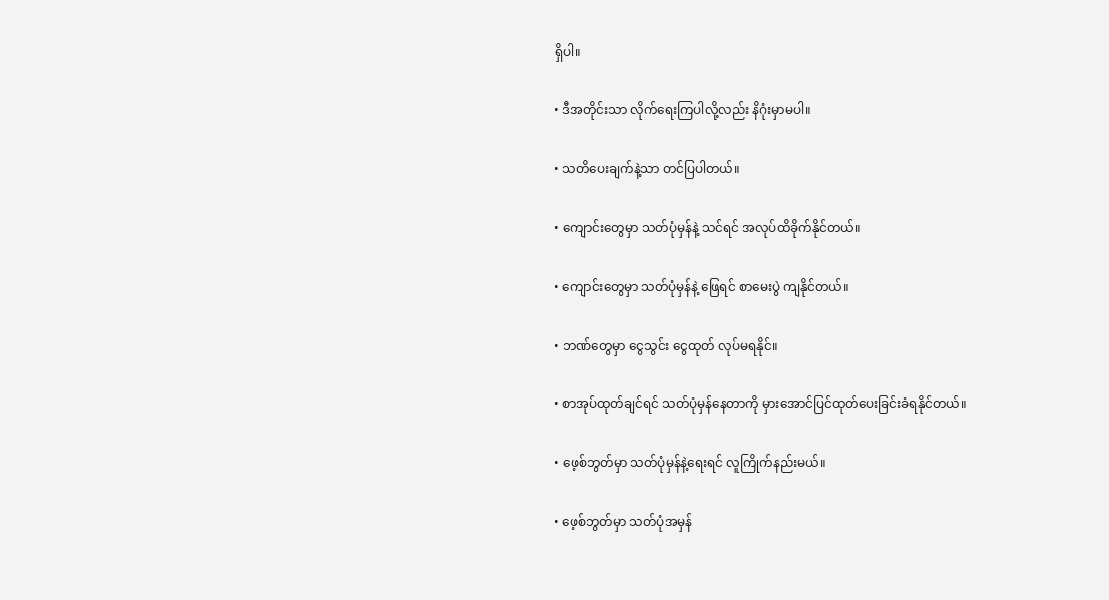ရှိပါ။

• ဒီအတိုင်းသာ လိုက်ရေးကြပါလို့လည်း နိဂုံးမှာမပါ။

• သတိပေးချက်နဲ့သာ တင်ပြပါတယ်။

• ကျောင်းတွေမှာ သတ်ပုံမှန်နဲ့ သင်ရင် အလုပ်ထိခိုက်နိုင်တယ်။

• ကျောင်းတွေမှာ သတ်ပုံမှန်နဲ့ ဖြေရင် စာမေးပွဲ ကျနိုင်တယ်။

• ဘဏ်တွေမှာ ငွေသွင်း ငွေထုတ် လုပ်မရနိုင်။

• စာအုပ်ထုတ်ချင်ရင် သတ်ပုံမှန်နေတာကို မှားအောင်ပြင်ထုတ်ပေးခြင်းခံရနိုင်တယ်။

• ဖေ့စ်ဘွတ်မှာ သတ်ပုံမှန်နဲ့ရေးရင် လူကြိုက်နည်းမယ်။

• ဖေ့စ်ဘွတ်မှာ သတ်ပုံအမှန်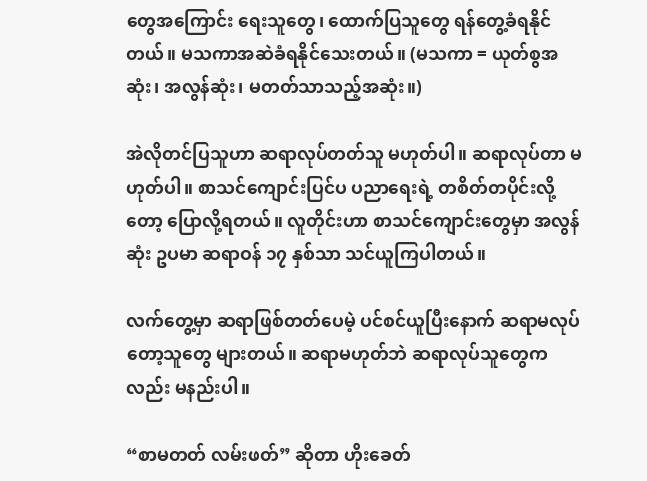တွေအကြောင်း ရေးသူတွေ၊ ထောက်ပြသူတွေ ရန်တွေ့ခံရနိုင်တယ်။ မသကာအဆဲခံရနိုင်သေးတယ်။ (မသကာ = ယုတ်စွအဆုံး၊ အလွန်ဆုံး၊ မတတ်သာသည့်အဆုံး။)

အဲလိုတင်ပြသူဟာ ဆရာလုပ်တတ်သူ မဟုတ်ပါ။ ဆရာလုပ်တာ မဟုတ်ပါ။ စာသင်ကျောင်းပြင်ပ ပညာရေးရဲ့ တစိတ်တပိုင်းလို့တော့ ပြောလို့ရတယ်။ လူတိုင်းဟာ စာသင်ကျောင်းတွေမှာ အလွန်ဆုံး ဥပမာ ဆရာဝန် ၁၇ နှစ်သာ သင်ယူကြပါတယ်။

လက်တွေ့မှာ ဆရာဖြစ်တတ်ပေမဲ့ ပင်စင်ယူပြီးနောက် ဆရာမလုပ်တော့သူတွေ များတယ်။ ဆရာမဟုတ်ဘဲ ဆရာလုပ်သူတွေကလည်း မနည်းပါ။

“စာမတတ် လမ်းဖတ်” ဆိုတာ ဟိုးခေတ်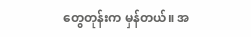တွေတုန်းက မှန်တယ်။ အ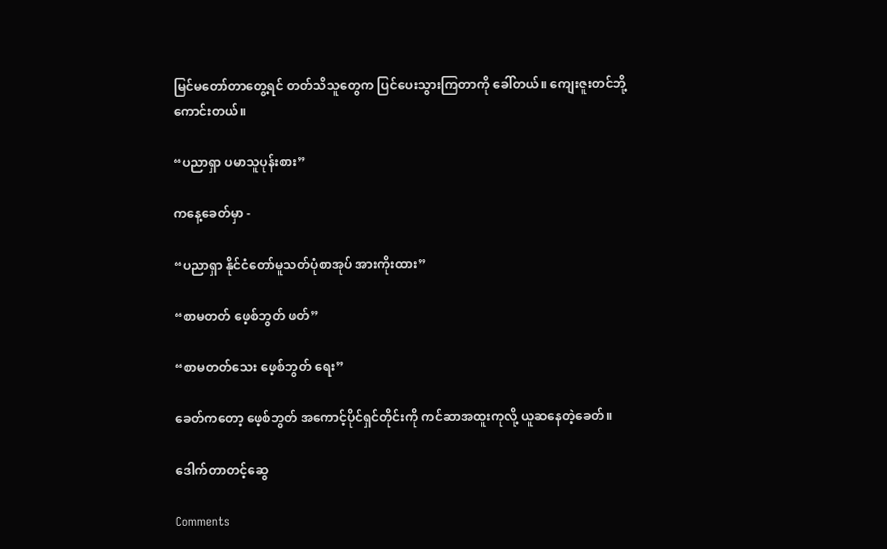မြင်မတော်တာတွေ့ရင် တတ်သိသူတွေက ပြင်ပေးသွားကြတာကို ခေါ်တယ်။ ကျေးဇူးတင်ဘို့ကောင်းတယ်။

“ပညာရှာ ပမာသူပုန်းစား”

ကနေ့ခေတ်မှာ -

“ပညာရှာ နိုင်ငံတော်မူသတ်ပုံစာအုပ် အားကိုးထား”

“စာမတတ် ဖေ့စ်ဘွတ် ဖတ်”

“စာမတတ်သေး ဖေ့စ်ဘွတ် ရေး”

ခေတ်ကတော့ ဖေ့စ်ဘွတ် အကောင့်ပိုင်ရှင်တိုင်းကို ကင်ဆာအထူးကုလို့ ယူဆနေတဲ့ခေတ်။

ဒေါက်တာတင့်ဆွေ

Comments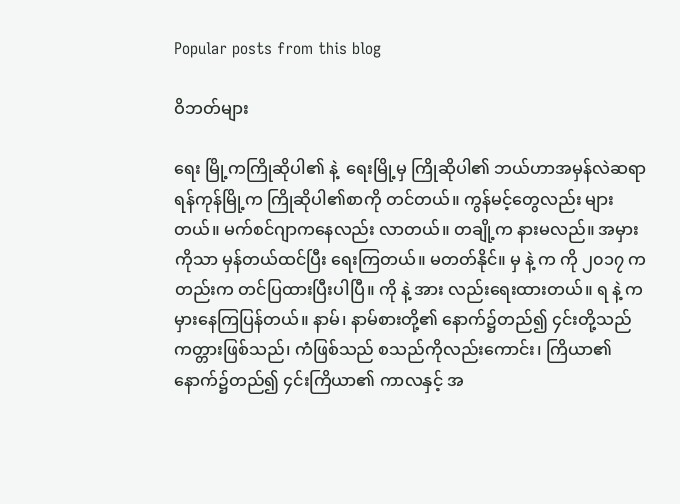Popular posts from this blog

ဝိဘတ်များ

ရေး မြို့ကကြိုဆိုပါ၏ နဲ့  ရေးမြို့မှ ကြိုဆိုပါ၏ ဘယ်ဟာအမှန်လဲဆရာ ရန်ကုန်မြို့က ကြိုဆိုပါ၏စာကို တင်တယ်။ ကွန်မင့်တွေလည်း များတယ်။ မက်စင်ဂျာကနေလည်း လာတယ်။ တချို့က နားမလည်။ အမှားကိုသာ မှန်တယ်ထင်ပြီး ရေးကြတယ်။ မတတ်နိုင်။ မှ နဲ့ က ကို ၂၀၁၇ ကတည်းက တင်ပြထားပြီးပါပြီ။ ကို နဲ့ အား လည်းရေးထားတယ်။ ရ နဲ့ က မှားနေကြပြန်တယ်။ နာမ်၊ နာမ်စားတို့၏ နောက်၌တည်၍ ၄င်းတို့သည် ကတ္တားဖြစ်သည်၊ ကံဖြစ်သည် စသည်ကိုလည်းကောင်း၊ ကြိယာ၏ နောက်၌တည်၍ ၄င်းကြိယာ၏ ကာလနှင့် အ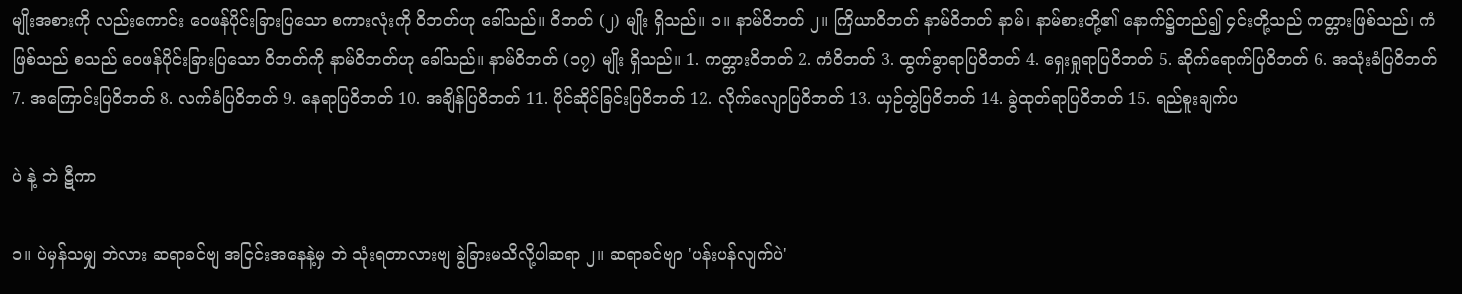မျိုးအစားကို လည်းကောင်း ဝေဖန်ပိုင်းခြားပြသော စကားလုံးကို ဝိဘတ်ဟု ခေါ်သည်။ ဝိဘတ် (၂) မျိုး ရှိသည်။ ၁။ နာမ်ဝိဘတ် ၂။ ကြိယာဝိဘတ် နာမ်ဝိဘတ် နာမ်၊ နာမ်စားတို့၏ နောက်၌တည်၍ ၄င်းတို့သည် ကတ္တားဖြစ်သည်၊ ကံဖြစ်သည် စသည် ဝေဖန်ပိုင်းခြားပြသော ဝိဘတ်ကို နာမ်ဝိဘတ်ဟု ခေါ်သည်။ နာမ်ဝိဘတ် (၁၇) မျိုး ရှိသည်။ 1. ကတ္တားဝိဘတ် 2. ကံဝိဘတ် 3. ထွက်ခွာရာပြဝိဘတ် 4. ရှေးရှုရာပြဝိဘတ် 5. ဆိုက်ရောက်ပြဝိဘတ် 6. အသုံးခံပြဝိဘတ် 7. အကြောင်းပြဝိဘတ် 8. လက်ခံပြဝိဘတ် 9. နေရာပြဝိဘတ် 10. အချိန်ပြဝိဘတ် 11. ပိုင်ဆိုင်ခြင်းပြဝိဘတ် 12. လိုက်လျောပြဝိဘတ် 13. ယှဉ်တွဲပြဝိဘတ် 14. ခွဲထုတ်ရာပြဝိဘတ် 15. ရည်စူးချက်ပ

ပဲ နဲ့ ဘဲ ဋီကာ

၁။ ပဲမှန်သမျှ ဘဲလား ဆရာခင်ဗျ အငြင်းအနေနဲ့မှ ဘဲ သုံးရတာလားဗျ ခွဲခြားမသိလို့ပါဆရာ ၂။ ဆရာခင်ဗျာ 'ပန်းပန်လျက်ပဲ'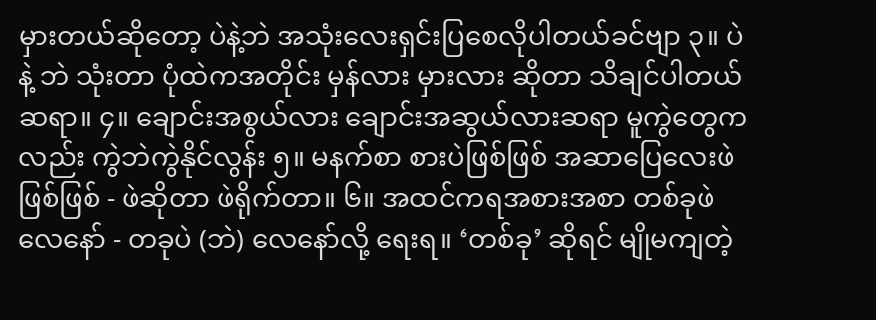မှားတယ်ဆိုတော့ ပဲနဲ့ဘဲ အသုံးလေးရှင်းပြစေလိုပါတယ်ခင်ဗျာ ၃။ ပဲ နဲ့ ဘဲ သုံးတာ ပုံထဲကအတိုင်း မှန်လား မှားလား ဆိုတာ သိချင်ပါတယ် ဆရာ။ ၄။ ချောင်းအစွယ်လား ချောင်းအဆွယ်လားဆရာ မူကွဲတွေကလည်း ကွဲဘဲကွဲနိုင်လွန်း ၅။ မနက်စာ စားပဲဖြစ်ဖြစ် အဆာပြေလေးဖဲဖြစ်ဖြစ် - ဖဲဆိုတာ ဖဲရိုက်တာ။ ၆။ အထင်ကရအစားအစာ တစ်ခုဖဲလေနော် - တခုပဲ (ဘဲ) လေနော်လို့ ရေးရ။ ‘တစ်ခု’ ဆိုရင် မျိုမကျတဲ့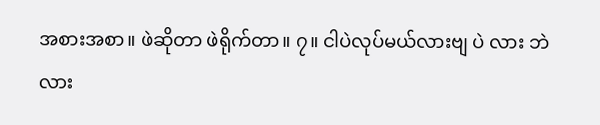အစားအစာ။ ဖဲဆိုတာ ဖဲရိုက်တာ။ ၇။ ငါပဲလုပ်မယ်လားဗျ ပဲ လား ဘဲ လား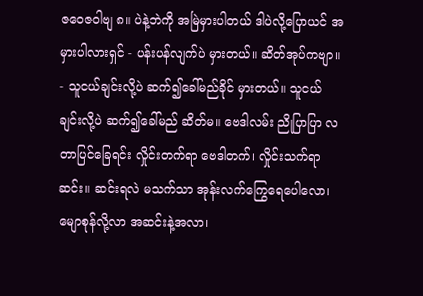ဇဝေဇဝါဗျ ၈။ ပဲနဲ့ဘဲကို အမြဲမှားပါတယ် ဒါပဲလို့ပြောယင် အမှားပါလားရှင် - ပန်းပန်လျက်ပဲ မှားတယ်။ ဆိတ်အုပ်ကဗျာ။ - သူငယ်ချင်းလို့ပဲ ဆက်၍ခေါ်မည်ခိုင် မှားတယ်။ သူငယ်ချင်းလို့ပဲ ဆက်၍ခေါ်မည် ဆိတ်မ။ ဗေဒါလမ်း ညိုပြာပြာ လတာပြင်ခြေရင်း လှိုင်းတက်ရာ ဗေဒါတက်၊ လှိုင်းသက်ရာဆင်း။ ဆင်းရလဲ မသက်သာ အုန်းလက်ကြွေရေပေါလော၊ မျောစုန်လို့လာ အဆင်းနဲ့အလာ၊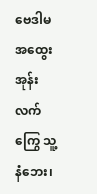ဗေဒါမ အထွေး အုန်းလက်ကြွေ သူ့နံဘေး၊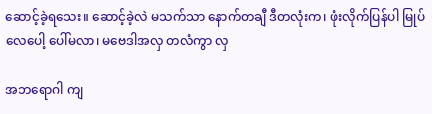ဆောင့်ခဲ့ရသေး။ ဆောင့်ခဲ့လဲ မသက်သာ နောက်တချီ ဒီတလုံးက၊ ဖုံးလိုက်ပြန်ပါ မြုပ်လေပေါ့ ပေါ်မလာ၊ မဗေဒါအလှ တလံကွာ လှ

အဘရောဂါ ကျ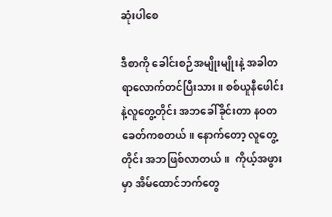ဆုံးပါစေ

ဒီစာကို ခေါင်းစဉ်အမျိုးမျိုးနဲ့ အခါတရာလောက်တင်ပြီးသား။ စစ်ယူနီဖေါင်းနဲ့လူတွေ့တိုင်း အဘခေါ်ခိုင်းတာ နဝတ ခေတ်ကစတယ်။ နောက်တော့ လူတွေ့တိုင်း အဘဖြစ်လာတယ်။  ကိုယ့်အဖွားမှာ အိမ်ထောင်ဘက်တွေ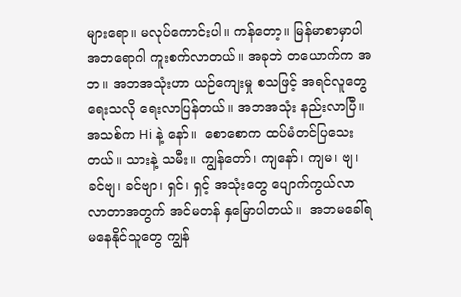များရော။ မလုပ်ကောင်းပါ။ ကန်တော့။ မြန်မာစာမှာပါ အဘရောဂါ ကူးစက်လာတယ်။ အခုဘဲ တယောက်က အဘ။ အဘအသုံးဟာ ယဉ်ကျေးမှု စသဖြင့် အရင်လူတွေရေးသလို ရေးလာပြန်တယ်။ အဘအသုံး နည်းလာပြီ။ အသစ်က Hi နဲ့ နော်။  စောစောက ထပ်မံတင်ပြသေးတယ်။ သားနဲ့ သမီး။ ကျွန်တော်၊ ကျနော်၊ ကျမ၊ ဗျ၊ ခင်ဗျ၊ ခင်ဗျာ၊ ရှင်၊ ရှင့် အသုံးတွေ ပျောက်ကွယ်လာလာတာအတွက် အင်မတန် နှမြောပါတယ်။  အဘမခေါ်ရမနေနိုင်သူတွေ ကျွန်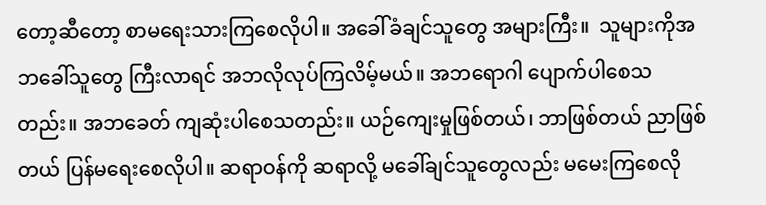တော့ဆီတော့ စာမရေးသားကြစေလိုပါ။ အခေါ်ခံချင်သူတွေ အများကြီး။  သူများကိုအဘခေါ်သူတွေ ကြီးလာရင် အဘလိုလုပ်ကြလိမ့်မယ်။ အဘရောဂါ ပျောက်ပါစေသတည်း။ အဘခေတ် ကျဆုံးပါစေသတည်း။ ယဉ်ကျေးမှုဖြစ်တယ်၊ ဘာဖြစ်တယ် ညာဖြစ်တယ် ပြန်မရေးစေလိုပါ။ ဆရာဝန်ကို ဆရာလို့ မခေါ်ချင်သူတွေလည်း မမေးကြစေလို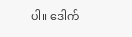ပါ။ ဒေါက်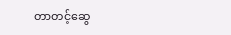တာတင့်ဆွေ